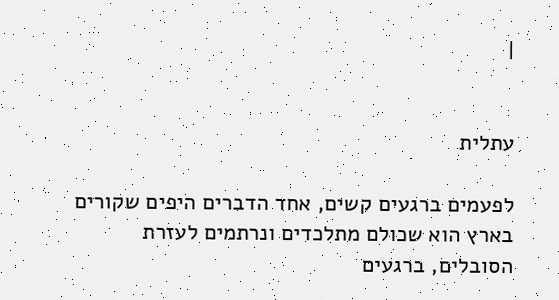|


עתלית

לפעמים ברגעים קשים, אחד הדברים היפים שקורים בארץ הוא שכולם מתלכדים ונרתמים לעזרת הסובלים, ברגעים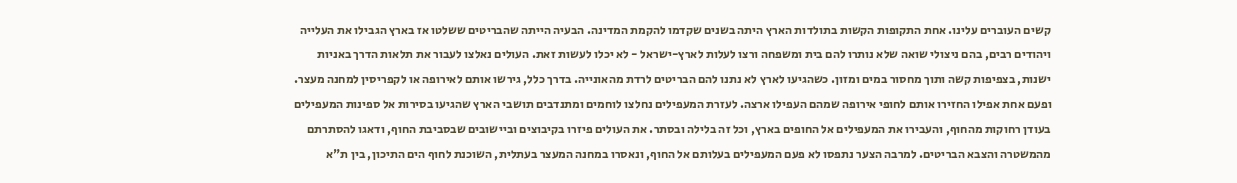קשים העוברים עלינו. אחת התקופות הקשות בתולדות הארץ היתה בשנים שקדמו להקמת המדינה. הבעיה הייתה שהבריטים ששלטו אז בארץ הגבילו את העלייה ויהודים רבים, בהם ניצולי שואה שלא נותרו להם בית ומשפחה ורצו לעלות לארץ-ישראל - לא יכלו לעשות זאת. העולים נאלצו לעבור את תלאות הדרך באניות ישנות, בצפיפות קשה ותוך מחסור במים ומזון. כשהגיעו לארץ לא נתנו להם הבריטים לרדת מהאונייה. בדרך כלל, גירשו אותם לאירופה או לקפריסין למחנה מעצר. ופעם אחת אפילו החזירו אותם לחופי אירופה שמהם העפילו ארצה. לעזרת המעפילים נחלצו לוחמים ומתנדבים תושבי הארץ שהגיעו בסירות אל ספינות המעפילים בעודן רחוקות מהחוף, והעבירו את המעפילים אל החופים בארץ, וכל זה בלילה ובסתר. את העולים פיזרו בקיבוצים וביישובים שבסביבת החוף, ודאגו להסתרתם מהמשטרה והצבא הבריטים. למרבה הצער נתפסו לא פעם המעפילים בעלותם אל החוף, ונאסרו במחנה המעצר בעתלית, השוכנת לחוף הים התיכון, בין ת"א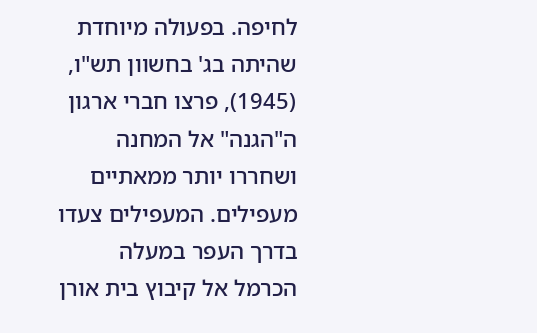לחיפה. בפעולה מיוחדת שהיתה בג' בחשוון תש"ו, (1945), פרצו חברי ארגון ה"הגנה" אל המחנה ושחררו יותר ממאתיים מעפילים. המעפילים צעדו בדרך העפר במעלה הכרמל אל קיבוץ בית אורן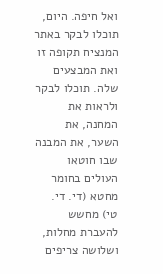ואל חיפה. היום, תוכלו לבקר באתר המנציח תקופה זו ואת המבצעים שלה. תוכלו לבקר ולראות את המחנה, את השער, את המבנה שבו חוטאו העולים בחומר מחטא (די. די. טי) מחשש להעברת מחלות, ושלושה צריפים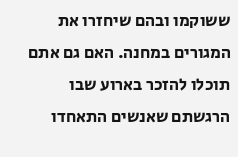ששוקמו ובהם שיחזרו את המגורים במחנה. האם גם אתם תוכלו להזכר בארוע שבו הרגשתם שאנשים התאחדו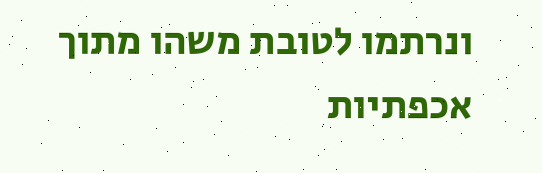ונרתמו לטובת משהו מתוך אכפתיות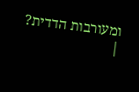ומעורבות הדדית?
|